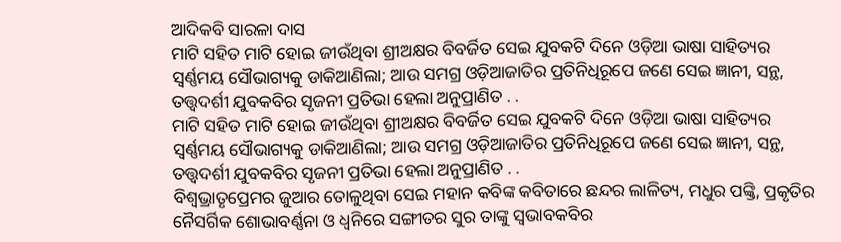ଆଦିକବି ସାରଳା ଦାସ
ମାଟି ସହିତ ମାଟି ହୋଇ ଜୀଉଁଥିବା ଶ୍ରୀଅକ୍ଷର ବିବର୍ଜିତ ସେଇ ଯୁବକଟି ଦିନେ ଓଡ଼ିଆ ଭାଷା ସାହିତ୍ୟର ସ୍ବର୍ଣ୍ଣମୟ ସୌଭାଗ୍ୟକୁ ଡାକିଆଣିଲା; ଆଉ ସମଗ୍ର ଓଡ଼ିଆଜାତିର ପ୍ରତିନିଧିରୂପେ ଜଣେ ସେଇ ଜ୍ଞାନୀ, ସନ୍ଥ, ତତ୍ତ୍ଵଦର୍ଶୀ ଯୁବକବିର ସୃଜନୀ ପ୍ରତିଭା ହେଲା ଅନୁପ୍ରାଣିତ . .
ମାଟି ସହିତ ମାଟି ହୋଇ ଜୀଉଁଥିବା ଶ୍ରୀଅକ୍ଷର ବିବର୍ଜିତ ସେଇ ଯୁବକଟି ଦିନେ ଓଡ଼ିଆ ଭାଷା ସାହିତ୍ୟର ସ୍ବର୍ଣ୍ଣମୟ ସୌଭାଗ୍ୟକୁ ଡାକିଆଣିଲା; ଆଉ ସମଗ୍ର ଓଡ଼ିଆଜାତିର ପ୍ରତିନିଧିରୂପେ ଜଣେ ସେଇ ଜ୍ଞାନୀ, ସନ୍ଥ, ତତ୍ତ୍ଵଦର୍ଶୀ ଯୁବକବିର ସୃଜନୀ ପ୍ରତିଭା ହେଲା ଅନୁପ୍ରାଣିତ . .
ବିଶ୍ୱଭ୍ରାତୃପ୍ରେମର ଜୁଆର ତୋଳୁଥିବା ସେଇ ମହାନ କବିଙ୍କ କବିତାରେ ଛନ୍ଦର ଲାଳିତ୍ୟ, ମଧୁର ପଙ୍କ୍ତି, ପ୍ରକୃତିର ନୈସର୍ଗିକ ଶୋଭାବର୍ଣ୍ଣନା ଓ ଧ୍ୱନିରେ ସଙ୍ଗୀତର ସୁର ତାଙ୍କୁ ସ୍ୱଭାବକବିର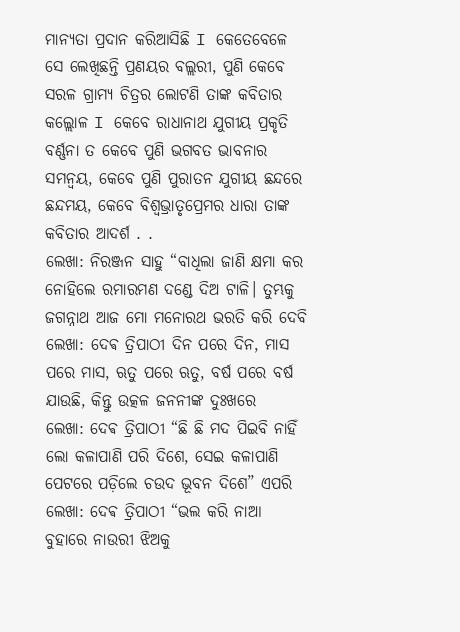ମାନ୍ୟତା ପ୍ରଦାନ କରିଆସିଛି I କେତେବେଳେ ସେ ଲେଖିଛନ୍ତି ପ୍ରଣୟର ବଲ୍ଲରୀ, ପୁଣି କେବେ ସରଳ ଗ୍ରାମ୍ୟ ଚିତ୍ରର ଲୋଟଣି ତାଙ୍କ କବିତାର କଲ୍ଲୋଳ I କେବେ ରାଧାନାଥ ଯୁଗୀୟ ପ୍ରକୃତି ବର୍ଣ୍ଣନା ତ କେବେ ପୁଣି ଭଗବତ ଭାବନାର ସମନ୍ୱୟ, କେବେ ପୁଣି ପୁରାତନ ଯୁଗୀୟ ଛନ୍ଦରେ ଛନ୍ଦମୟ, କେବେ ବିଶ୍ୱଭ୍ରାତୃପ୍ରେମର ଧାରା ତାଙ୍କ କବିତାର ଆଦର୍ଶ . .
ଲେଖା: ନିରଞ୍ଜନ ସାହୁ “ବାଧିଲା ଜାଣି କ୍ଷମା କର ନୋହିଲେ ରମାରମଣ ଦଣ୍ଡେ ଦିଅ ଟାଳି। ତୁମ୍ଭକୁ ଜଗନ୍ନାଥ ଆଜ ମୋ ମନୋରଥ ଭରତି କରି ଦେବି
ଲେଖା: ଦେଵ ତ୍ରିପାଠୀ ଦିନ ପରେ ଦିନ, ମାସ ପରେ ମାସ, ଋତୁ ପରେ ଋତୁ, ବର୍ଷ ପରେ ବର୍ଷ ଯାଉଛି, କିନ୍ତୁ ଉତ୍କଳ ଜନନୀଙ୍କ ଦୁଃଖରେ
ଲେଖା: ଦେଵ ତ୍ରିପାଠୀ “ଛି ଛି ମଦ ପିଇବି ନାହିଁ ଲୋ କଳାପାଣି ପରି ଦିଶେ, ସେଇ କଳାପାଣି ପେଟରେ ପଡ଼ିଲେ ଚଉଦ ଭୂବନ ଦିଶେ” ଏପରି
ଲେଖା: ଦେଵ ତ୍ରିପାଠୀ “ଭଲ କରି ନାଆ ବୁହାରେ ନାଉରୀ ଝିଅକୁ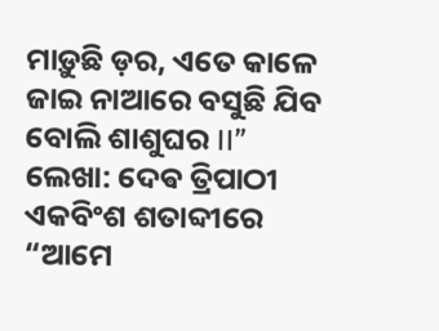ମାଡ଼ୁଛି ଡ଼ର, ଏତେ କାଳେ ଜାଇ ନାଆରେ ବସୁଛି ଯିବ ବୋଲି ଶାଶୁଘର II”
ଲେଖା: ଦେଵ ତ୍ରିପାଠୀ ଏକବିଂଶ ଶତାବ୍ଦୀରେ “ଆମେ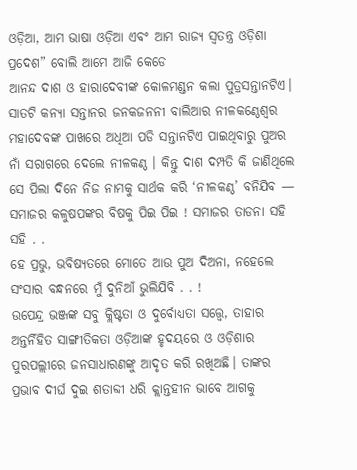ଓଡ଼ିଆ, ଆମ ଭାଷା ଓଡ଼ିଆ ଏବଂ ଆମ ରାଜ୍ୟ ସ୍ବତନ୍ତ୍ର ଓଡ଼ିଶା ପ୍ରଦେଶ” ବୋଲି ଆମେ ଆଜି କେଡେ
ଆନନ୍ଦ ଦାଶ ଓ ହାରାଦେବୀଙ୍କ କୋଳମଣ୍ଡନ କଲା ପୁତ୍ରସନ୍ତାନଟିଏ। ସାତଟି କନ୍ୟା ସନ୍ତାନର ଜନକଜନନୀ ବାଲିଆର ନୀଳକଣ୍ଠେଶ୍ଵର ମହାଦେବଙ୍କ ପାଖରେ ଅଧିଆ ପଡି ସନ୍ତାନଟିଏ ପାଇଥିବାରୁ ପୁଅର ନାଁ ସରାଗରେ ଦେଲେ ନୀଳକଣ୍ଠ । କିନ୍ତୁ ଦାଶ ଦମ୍ପତି କି ଜାଣିଥିଲେ ସେ ପିଲା ଦିନେ ନିଜ ନାମକୁ ସାର୍ଥକ କରି ‘ନୀଳକଣ୍ଠ’ ବନିଯିବ — ସମାଜର କଳୁଷପଙ୍କର ବିଷକୁ ପିଇ ପିଇ ! ସମାଜର ତାଡନା ସହି ସହି . .
ହେ ପ୍ରଭୁ, ଭବିଷ୍ୟତରେ ମୋତେ ଆଉ ପୁଅ ଦିଅନା, ନହେଲେ ସଂସାର ବନ୍ଧନରେ ମୁଁ ଦୁନିଆଁ ଭୁଲିଯିବି . . !
ଉପେନ୍ଦ୍ର ଭଞ୍ଜଙ୍କ ସବୁ କ୍ଲିଷ୍ଟତା ଓ ଦୁର୍ବୋଧ୍ୟତା ସତ୍ତ୍ୱେ, ତାହାର ଅନ୍ତର୍ନିହିତ ସାଙ୍ଗୀତିକତା ଓଡ଼ିଆଙ୍କ ହୃଦୟରେ ଓ ଓଡ଼ିଶାର ପୁରପଲ୍ଲୀରେ ଜନସାଧାରଣଙ୍କୁ ଆଦୃତ କରି ରଖିଅଛି। ତାଙ୍କର ପ୍ରଭାବ ଦୀର୍ଘ ଦୁଇ ଶତାବ୍ଦୀ ଧରି କ୍ଲାନ୍ତହୀନ ଭାବେ ଆଗକୁ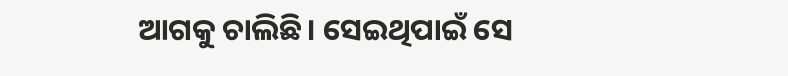ଆଗକୁ ଚାଲିଛି। ସେଇଥିପାଇଁ ସେ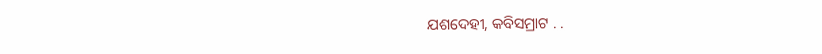ଯଶଦେହୀ, କବିସମ୍ରାଟ . .